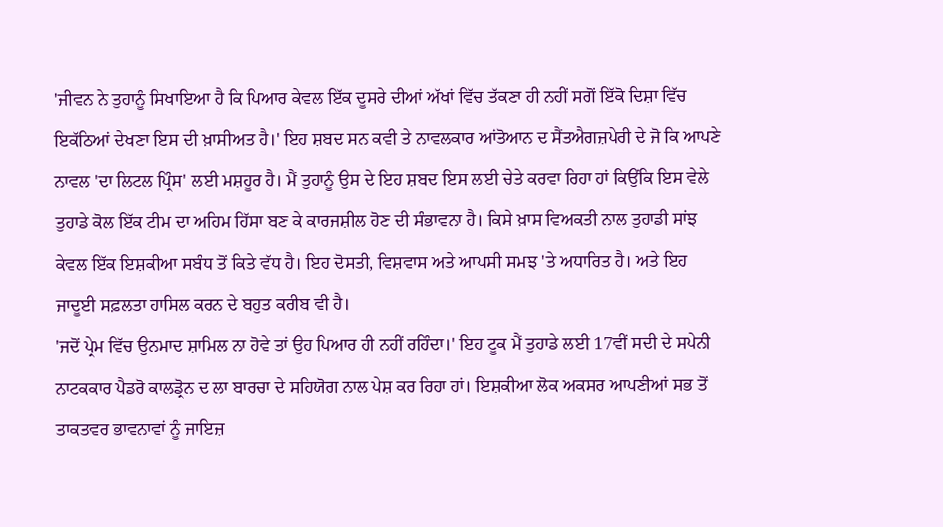'ਜੀਵਨ ਨੇ ਤੁਹਾਨੂੰ ਸਿਖਾਇਆ ਹੈ ਕਿ ਪਿਆਰ ਕੇਵਲ ਇੱਕ ਦੂਸਰੇ ਦੀਆਂ ਅੱਖਾਂ ਵਿੱਚ ਤੱਕਣਾ ਹੀ ਨਹੀਂ ਸਗੋਂ ਇੱਕੋ ਦਿਸ਼ਾ ਵਿੱਚ ਇਕੱਠਿਆਂ ਦੇਖਣਾ ਇਸ ਦੀ ਖ਼ਾਸੀਅਤ ਹੈ।' ਇਹ ਸ਼ਬਦ ਸਨ ਕਵੀ ਤੇ ਨਾਵਲਕਾਰ ਆਂਤੋਆਨ ਦ ਸੈਂਤਐਗਜ਼ਪੇਰੀ ਦੇ ਜੋ ਕਿ ਆਪਣੇ ਨਾਵਲ 'ਦਾ ਲਿਟਲ ਪ੍ਰਿੰਸ' ਲਈ ਮਸ਼ਹੂਰ ਹੈ। ਮੈਂ ਤੁਹਾਨੂੰ ਉਸ ਦੇ ਇਹ ਸ਼ਬਦ ਇਸ ਲਈ ਚੇਤੇ ਕਰਵਾ ਰਿਹਾ ਹਾਂ ਕਿਉਂਕਿ ਇਸ ਵੇਲੇ ਤੁਹਾਡੇ ਕੋਲ ਇੱਕ ਟੀਮ ਦਾ ਅਹਿਮ ਹਿੱਸਾ ਬਣ ਕੇ ਕਾਰਜਸ਼ੀਲ ਹੋਣ ਦੀ ਸੰਭਾਵਨਾ ਹੈ। ਕਿਸੇ ਖ਼ਾਸ ਵਿਅਕਤੀ ਨਾਲ ਤੁਹਾਡੀ ਸਾਂਝ ਕੇਵਲ ਇੱਕ ਇਸ਼ਕੀਆ ਸਬੰਧ ਤੋਂ ਕਿਤੇ ਵੱਧ ਹੈ। ਇਹ ਦੋਸਤੀ, ਵਿਸ਼ਵਾਸ ਅਤੇ ਆਪਸੀ ਸਮਝ 'ਤੇ ਅਧਾਰਿਤ ਹੈ। ਅਤੇ ਇਹ ਜਾਦੂਈ ਸਫ਼ਲਤਾ ਹਾਸਿਲ ਕਰਨ ਦੇ ਬਹੁਤ ਕਰੀਬ ਵੀ ਹੈ।
'ਜਦੋਂ ਪ੍ਰੇਮ ਵਿੱਚ ਉਨਮਾਦ ਸ਼ਾਮਿਲ ਨਾ ਹੋਵੇ ਤਾਂ ਉਹ ਪਿਆਰ ਹੀ ਨਹੀਂ ਰਹਿੰਦਾ।' ਇਹ ਟੂਕ ਮੈਂ ਤੁਹਾਡੇ ਲਈ 17ਵੀਂ ਸਦੀ ਦੇ ਸਪੇਨੀ ਨਾਟਕਕਾਰ ਪੈਡਰੋ ਕਾਲਡ੍ਰੋਨ ਦ ਲਾ ਬਾਰਚਾ ਦੇ ਸਹਿਯੋਗ ਨਾਲ ਪੇਸ਼ ਕਰ ਰਿਹਾ ਹਾਂ। ਇਸ਼ਕੀਆ ਲੋਕ ਅਕਸਰ ਆਪਣੀਆਂ ਸਭ ਤੋਂ ਤਾਕਤਵਰ ਭਾਵਨਾਵਾਂ ਨੂੰ ਜਾਇਜ਼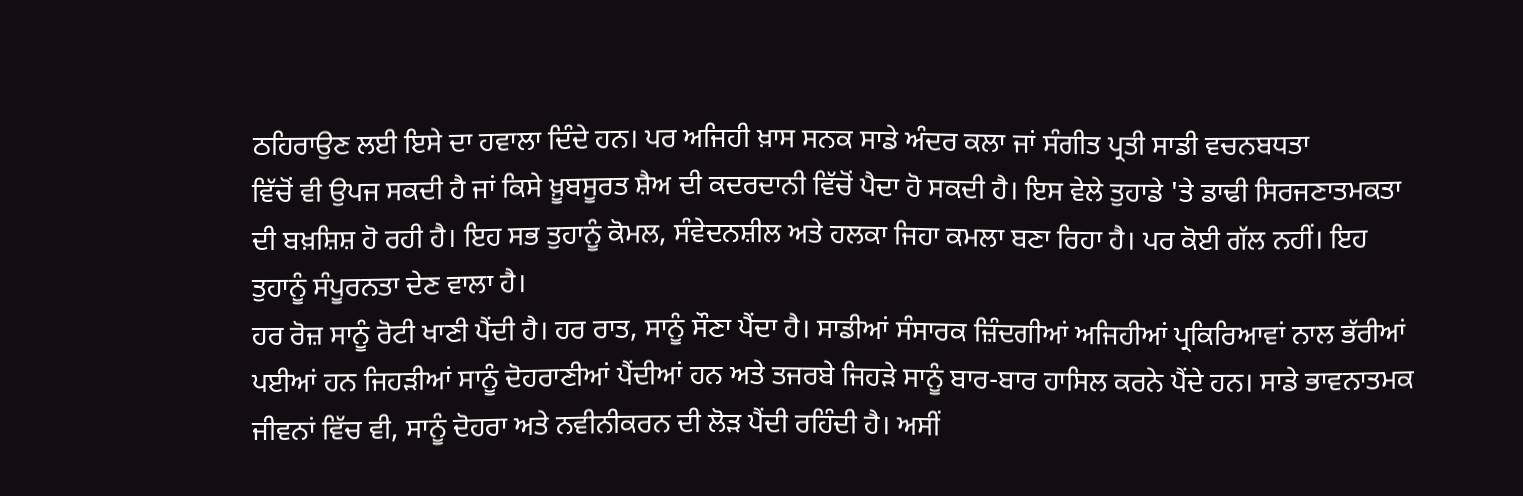ਠਹਿਰਾਉਣ ਲਈ ਇਸੇ ਦਾ ਹਵਾਲਾ ਦਿੰਦੇ ਹਨ। ਪਰ ਅਜਿਹੀ ਖ਼ਾਸ ਸਨਕ ਸਾਡੇ ਅੰਦਰ ਕਲਾ ਜਾਂ ਸੰਗੀਤ ਪ੍ਰਤੀ ਸਾਡੀ ਵਚਨਬਧਤਾ
ਵਿੱਚੋਂ ਵੀ ਉਪਜ ਸਕਦੀ ਹੈ ਜਾਂ ਕਿਸੇ ਖ਼ੂਬਸੂਰਤ ਸ਼ੈਅ ਦੀ ਕਦਰਦਾਨੀ ਵਿੱਚੋਂ ਪੈਦਾ ਹੋ ਸਕਦੀ ਹੈ। ਇਸ ਵੇਲੇ ਤੁਹਾਡੇ 'ਤੇ ਡਾਢੀ ਸਿਰਜਣਾਤਮਕਤਾ ਦੀ ਬਖ਼ਸ਼ਿਸ਼ ਹੋ ਰਹੀ ਹੈ। ਇਹ ਸਭ ਤੁਹਾਨੂੰ ਕੋਮਲ, ਸੰਵੇਦਨਸ਼ੀਲ ਅਤੇ ਹਲਕਾ ਜਿਹਾ ਕਮਲਾ ਬਣਾ ਰਿਹਾ ਹੈ। ਪਰ ਕੋਈ ਗੱਲ ਨਹੀਂ। ਇਹ ਤੁਹਾਨੂੰ ਸੰਪੂਰਨਤਾ ਦੇਣ ਵਾਲਾ ਹੈ।
ਹਰ ਰੋਜ਼ ਸਾਨੂੰ ਰੋਟੀ ਖਾਣੀ ਪੈਂਦੀ ਹੈ। ਹਰ ਰਾਤ, ਸਾਨੂੰ ਸੌਣਾ ਪੈਂਦਾ ਹੈ। ਸਾਡੀਆਂ ਸੰਸਾਰਕ ਜ਼ਿੰਦਗੀਆਂ ਅਜਿਹੀਆਂ ਪ੍ਰਕਿਰਿਆਵਾਂ ਨਾਲ ਭੱਰੀਆਂ ਪਈਆਂ ਹਨ ਜਿਹੜੀਆਂ ਸਾਨੂੰ ਦੋਹਰਾਣੀਆਂ ਪੈਂਦੀਆਂ ਹਨ ਅਤੇ ਤਜਰਬੇ ਜਿਹੜੇ ਸਾਨੂੰ ਬਾਰ-ਬਾਰ ਹਾਸਿਲ ਕਰਨੇ ਪੈਂਦੇ ਹਨ। ਸਾਡੇ ਭਾਵਨਾਤਮਕ ਜੀਵਨਾਂ ਵਿੱਚ ਵੀ, ਸਾਨੂੰ ਦੋਹਰਾ ਅਤੇ ਨਵੀਨੀਕਰਨ ਦੀ ਲੋੜ ਪੈਂਦੀ ਰਹਿੰਦੀ ਹੈ। ਅਸੀਂ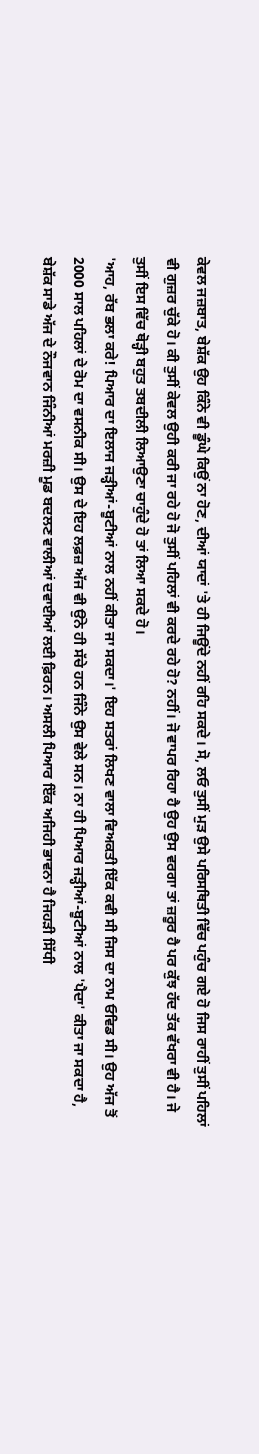ਕੇਵਲ ਜਜ਼ਬਾਤ, ਬੇਸ਼ੱਕ ਉਹ ਕਿੰਨੇ ਵੀ ਡੂੰਘੇ ਕਿਉਂ ਨਾ ਹੋਣ, ਦੀਆਂ ਯਾਦਾਂ 'ਤੇ ਹੀ ਜਿਊਂਦੇ ਨਹੀਂ ਰਹਿ ਸਕਦੇ। ਸੋ, ਲਓ ਤੁਸੀਂ ਮੁੜ ਉਸੇ ਪਰਿਸਥਿਤੀ ਵਿੱਚ ਪਹੁੰਚ ਗਏ ਹੋ ਜਿਸ ਰਾਹੀਂ ਤੁਸੀਂ ਪਹਿਲਾਂ ਵੀ ਗੁਜ਼ਰ ਚੁੱਕੇ ਹੋ। ਕੀ ਤੁਸੀਂ ਕੇਵਲ ਉਹੀ ਕਰੀ ਜਾ ਰਹੇ ਹੋ ਜੋ ਤੁਸੀਂ ਪਹਿਲਾਂ ਵੀ ਕਰਦੇ ਰਹੇ ਹੋ? ਨਹੀਂ। ਜੋ ਵਾਪਰ ਰਿਹਾ ਹੈ ਉਹ ਉਸ ਵਰਗਾ ਤਾਂ ਜ਼ਰੂਰ ਹੈ ਪਰ ਕੁੱਝ ਹੱਦ ਤੱਕ ਵੱਖਰਾ ਵੀ ਹੈ। ਜੇ ਤੁਸੀਂ ਇਸ ਵਿੱਚ ਥੋੜ੍ਹੀ ਬਹੁਤ ਤਬਦੀਲੀ ਲਿਆਉਣਾ ਚਾਹੁੰਦੇ ਹੋ ਤਾਂ ਲਿਆ ਸਕਦੇ ਹੋ।
'ਆਹ, ਰੱਬ ਭਲਾ ਕਰੇ! ਪਿਆਰ ਦਾ ਇਲਾਜ ਜੜ੍ਹੀਆਂ-ਬੂਟੀਆਂ ਨਾਲ ਨਹੀਂ ਕੀਤਾ ਜਾ ਸਕਦਾ।' ਇਹ ਸਤਰਾਂ ਲਿਖਣ ਵਾਲਾ ਵਿਅਕਤੀ ਇੱਕ ਕਵੀ ਸੀ ਜਿਸ ਦਾ ਨਾਮ ਓਵਿਡ ਸੀ। ਉਹ ਅੱਜ ਤੋਂ 2000 ਸਾਲ ਪਹਿਲਾਂ ਦੇ ਰੋਮ ਦਾ ਵਸਨੀਕ ਸੀ। ਉਸ ਦੇ ਇਹ ਲਫ਼ਜ਼ ਅੱਜ ਵੀ ਉਂਨੇ ਹੀ ਸੱਚੇ ਹਨ ਜਿੰਨੇ ਉਸ ਵੇਲੇ ਸਨ। ਨਾ ਹੀ ਪਿਆਰ ਜੜ੍ਹੀਆਂ-ਬੂਟੀਆਂ ਨਾਲ 'ਪੈਦਾ' ਕੀਤਾ ਜਾ ਸਕਦਾ ਹੈ, ਬੇਸ਼ੱਕ ਸਾਡੇ ਅੱਜ ਦੇ ਨੌਜਵਾਨ ਜਿੰਨੀਆਂ ਮਰਜ਼ੀ ਮੂਡ ਬਦਲਣ ਵਾਲੀਆਂ ਦਵਾਈਆਂ ਲਈ ਫ਼ਿਰਨ। ਅਸਲੀ ਪਿਆਰ ਇੱਕ ਅਜਿਹੀ ਭਾਵਨਾ ਹੈ ਜਿਹੜੀ ਸਿੱਧੀ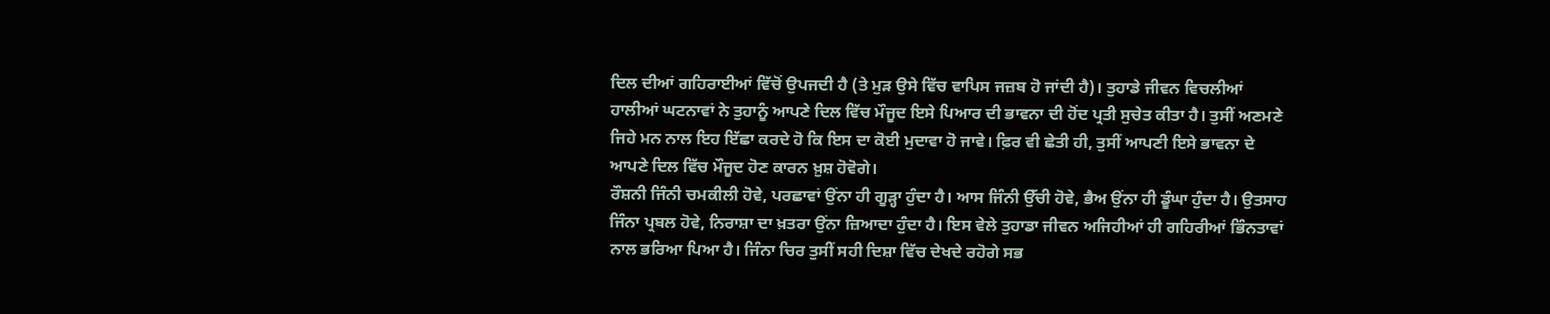ਦਿਲ ਦੀਆਂ ਗਹਿਰਾਈਆਂ ਵਿੱਚੋਂ ਉਪਜਦੀ ਹੈ (ਤੇ ਮੁੜ ਉਸੇ ਵਿੱਚ ਵਾਪਿਸ ਜਜ਼ਬ ਹੋ ਜਾਂਦੀ ਹੈ)। ਤੁਹਾਡੇ ਜੀਵਨ ਵਿਚਲੀਆਂ ਹਾਲੀਆਂ ਘਟਨਾਵਾਂ ਨੇ ਤੁਹਾਨੂੰ ਆਪਣੇ ਦਿਲ ਵਿੱਚ ਮੌਜੂਦ ਇਸੇ ਪਿਆਰ ਦੀ ਭਾਵਨਾ ਦੀ ਹੋਂਦ ਪ੍ਰਤੀ ਸੁਚੇਤ ਕੀਤਾ ਹੈ। ਤੁਸੀਂ ਅਣਮਣੇ ਜਿਹੇ ਮਨ ਨਾਲ ਇਹ ਇੱਛਾ ਕਰਦੇ ਹੋ ਕਿ ਇਸ ਦਾ ਕੋਈ ਮੁਦਾਵਾ ਹੋ ਜਾਵੇ। ਫ਼ਿਰ ਵੀ ਛੇਤੀ ਹੀ, ਤੁਸੀਂ ਆਪਣੀ ਇਸੇ ਭਾਵਨਾ ਦੇ ਆਪਣੇ ਦਿਲ ਵਿੱਚ ਮੌਜੂਦ ਹੋਣ ਕਾਰਨ ਖ਼ੁਸ਼ ਹੋਵੋਗੇ।
ਰੌਸ਼ਨੀ ਜਿੰਨੀ ਚਮਕੀਲੀ ਹੋਵੇ, ਪਰਛਾਵਾਂ ਉਂਨਾ ਹੀ ਗੂੜ੍ਹਾ ਹੁੰਦਾ ਹੈ। ਆਸ ਜਿੰਨੀ ਉੱਚੀ ਹੋਵੇ, ਭੈਅ ਉਂਨਾ ਹੀ ਡੂੰਘਾ ਹੁੰਦਾ ਹੈ। ਉਤਸਾਹ ਜਿੰਨਾ ਪ੍ਰਬਲ ਹੋਵੇ, ਨਿਰਾਸ਼ਾ ਦਾ ਖ਼ਤਰਾ ਉਂਨਾ ਜ਼ਿਆਦਾ ਹੁੰਦਾ ਹੈ। ਇਸ ਵੇਲੇ ਤੁਹਾਡਾ ਜੀਵਨ ਅਜਿਹੀਆਂ ਹੀ ਗਹਿਰੀਆਂ ਭਿੰਨਤਾਵਾਂ ਨਾਲ ਭਰਿਆ ਪਿਆ ਹੈ। ਜਿੰਨਾ ਚਿਰ ਤੁਸੀਂ ਸਹੀ ਦਿਸ਼ਾ ਵਿੱਚ ਦੇਖਦੇ ਰਹੋਗੇ ਸਭ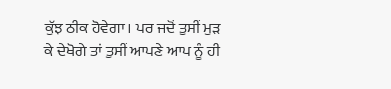ਕੁੱਝ ਠੀਕ ਹੋਵੇਗਾ। ਪਰ ਜਦੋਂ ਤੁਸੀਂ ਮੁੜ ਕੇ ਦੇਖੋਗੇ ਤਾਂ ਤੁਸੀਂ ਆਪਣੇ ਆਪ ਨੂੰ ਹੀ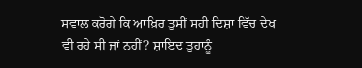ਸਵਾਲ ਕਰੋਗੇ ਕਿ ਆਖ਼ਿਰ ਤੁਸੀਂ ਸਹੀ ਦਿਸ਼ਾ ਵਿੱਚ ਦੇਖ ਵੀ ਰਹੇ ਸੀ ਜਾਂ ਨਹੀਂ? ਸ਼ਾਇਦ ਤੁਹਾਨੂੰ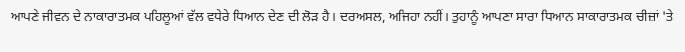ਆਪਣੇ ਜੀਵਨ ਦੇ ਨਾਕਾਰਾਤਮਕ ਪਹਿਲੂਆਂ ਵੱਲ ਵਧੇਰੇ ਧਿਆਨ ਦੇਣ ਦੀ ਲੋੜ ਹੈ। ਦਰਅਸਲ, ਅਜਿਹਾ ਨਹੀਂ। ਤੁਹਾਨੂੰ ਆਪਣਾ ਸਾਰਾ ਧਿਆਨ ਸਾਕਾਰਾਤਮਕ ਚੀਜ਼ਾਂ 'ਤੇ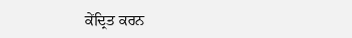ਕੇਂਦ੍ਰਿਤ ਕਰਨ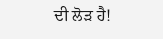ਦੀ ਲੋੜ ਹੈ!